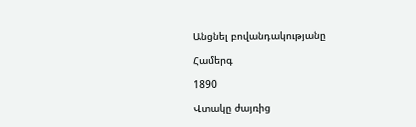Անցնել բովանդակությանը

Համերգ

1890

Վտակը ժայռից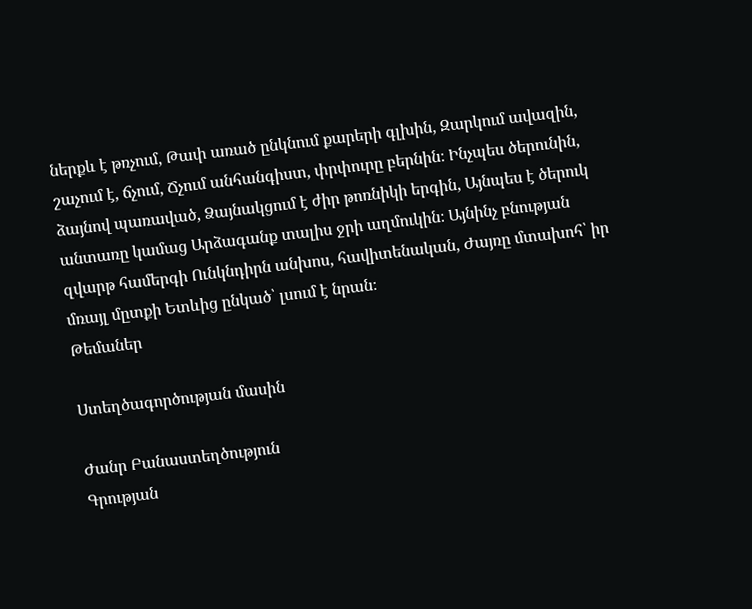ներքև է թռչում, Թափ առած ընկնում քարերի գլխին, Զարկում ավազին, շաչում է, ճչում, Ճչում անհանգիստ, փրփուրը բերնին։ Ինչպես ծերունին, ձայնով պառաված, Ձայնակցում է ժիր թոռնիկի երգին, Այնպես է ծերուկ անտառը կամաց Արձագանք տալիս ջրի աղմուկին։ Այնինչ բնության զվարթ համերգի Ունկնդիրն անխոս, հավիտենական, Ժայռը մտախոհ՝ իր մռայլ մըտքի Ետևից ընկած՝ լսում է նրան։
Թեմաներ

Ստեղծագործության մասին

Ժանր Բանաստեղծություն
Գրության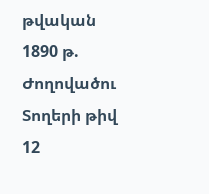թվական 1890 թ.
Ժողովածու
Տողերի թիվ 12